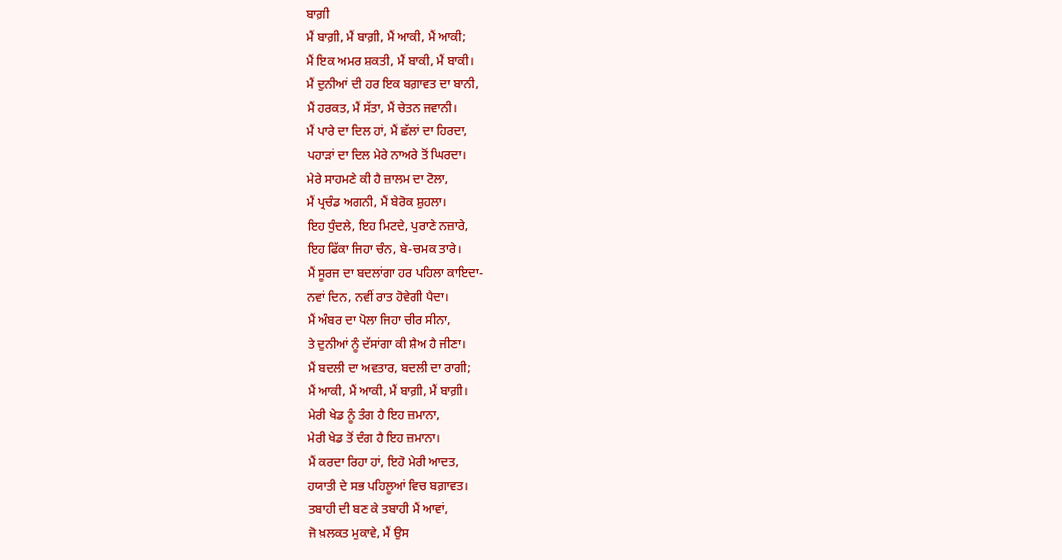ਬਾਗ਼ੀ
ਮੈਂ ਬਾਗ਼ੀ, ਮੈਂ ਬਾਗ਼ੀ, ਮੈਂ ਆਕੀ, ਮੈਂ ਆਕੀ;
ਮੈਂ ਇਕ ਅਮਰ ਸ਼ਕਤੀ, ਮੈਂ ਬਾਕੀ, ਮੈਂ ਬਾਕੀ।
ਮੈਂ ਦੁਨੀਆਂ ਦੀ ਹਰ ਇਕ ਬਗ਼ਾਵਤ ਦਾ ਬਾਨੀ,
ਮੈਂ ਹਰਕਤ, ਮੈਂ ਸੱਤਾ, ਮੈਂ ਚੇਤਨ ਜਵਾਨੀ।
ਮੈਂ ਪਾਰੇ ਦਾ ਦਿਲ ਹਾਂ, ਮੈਂ ਛੱਲਾਂ ਦਾ ਹਿਰਦਾ,
ਪਹਾੜਾਂ ਦਾ ਦਿਲ ਮੇਰੇ ਨਾਅਰੇ ਤੋਂ ਘਿਰਦਾ।
ਮੇਰੇ ਸਾਹਮਣੇ ਕੀ ਹੈ ਜ਼ਾਲਮ ਦਾ ਟੋਲਾ,
ਮੈਂ ਪ੍ਰਚੰਡ ਅਗਨੀ, ਮੈਂ ਬੇਰੋਕ ਸ਼ੁਹਲਾ।
ਇਹ ਧੁੰਦਲੇ, ਇਹ ਮਿਟਦੇ, ਪੁਰਾਣੇ ਨਜ਼ਾਰੇ,
ਇਹ ਫਿੱਕਾ ਜਿਹਾ ਚੰਨ, ਬੇ-ਚਮਕ ਤਾਰੇ।
ਮੈਂ ਸੂਰਜ ਦਾ ਬਦਲਾਂਗਾ ਹਰ ਪਹਿਲਾ ਕਾਇਦਾ-
ਨਵਾਂ ਦਿਨ, ਨਵੀਂ ਰਾਤ ਹੋਵੇਗੀ ਪੈਦਾ।
ਮੈਂ ਅੰਬਰ ਦਾ ਪੋਲਾ ਜਿਹਾ ਚੀਰ ਸੀਨਾ,
ਤੇ ਦੁਨੀਆਂ ਨੂੰ ਦੱਸਾਂਗਾ ਕੀ ਸ਼ੈਅ ਹੈ ਜੀਣਾ।
ਮੈਂ ਬਦਲੀ ਦਾ ਅਵਤਾਰ, ਬਦਲੀ ਦਾ ਰਾਗੀ;
ਮੈਂ ਆਕੀ, ਮੈਂ ਆਕੀ, ਮੈਂ ਬਾਗ਼ੀ, ਮੈਂ ਬਾਗ਼ੀ।
ਮੇਰੀ ਖੇਡ ਨੂੰ ਤੰਗ ਹੈ ਇਹ ਜ਼ਮਾਨਾ,
ਮੇਰੀ ਖੇਡ ਤੋਂ ਦੰਗ ਹੈ ਇਹ ਜ਼ਮਾਨਾ।
ਮੈਂ ਕਰਦਾ ਰਿਹਾ ਹਾਂ, ਇਹੋ ਮੇਰੀ ਆਦਤ,
ਹਯਾਤੀ ਦੇ ਸਭ ਪਹਿਲੂਆਂ ਵਿਚ ਬਗ਼ਾਵਤ।
ਤਬਾਹੀ ਦੀ ਬਣ ਕੇ ਤਬਾਹੀ ਮੈਂ ਆਵਾਂ,
ਜੋ ਖ਼ਲਕਤ ਮੁਕਾਵੇ, ਮੈਂ ਉਸ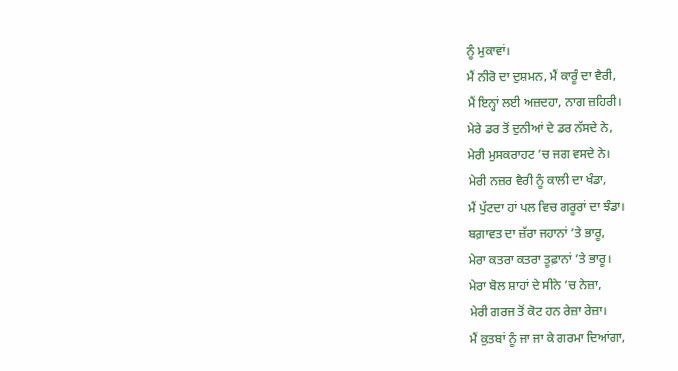ਨੂੰ ਮੁਕਾਵਾਂ।
ਮੈਂ ਨੀਰੋ ਦਾ ਦੁਸ਼ਮਨ, ਮੈਂ ਕਾਰੂੰ ਦਾ ਵੈਰੀ,
ਮੈਂ ਇਨ੍ਹਾਂ ਲਈ ਅਜ਼ਦਹਾ, ਨਾਗ ਜ਼ਹਿਰੀ।
ਮੇਰੇ ਡਰ ਤੋਂ ਦੁਨੀਆਂ ਦੇ ਡਰ ਨੱਸਦੇ ਨੇ,
ਮੇਰੀ ਮੁਸਕਰਾਹਟ ’ਚ ਜਗ ਵਸਦੇ ਨੇ।
ਮੇਰੀ ਨਜ਼ਰ ਵੈਰੀ ਨੂੰ ਕਾਲੀ ਦਾ ਖੰਡਾ,
ਮੈਂ ਪੁੱਟਦਾ ਹਾਂ ਪਲ ਵਿਚ ਗਰੂਰਾਂ ਦਾ ਝੰਡਾ।
ਬਗ਼ਾਵਤ ਦਾ ਜ਼ੱਰਾ ਜਹਾਨਾਂ ’ਤੇ ਭਾਰੂ,
ਮੇਰਾ ਕਤਰਾ ਕਤਰਾ ਤੂਫ਼ਾਨਾਂ ’ਤੇ ਭਾਰੂ।
ਮੇਰਾ ਬੋਲ ਸ਼ਾਹਾਂ ਦੇ ਸੀਨੇ ’ਚ ਨੇਜ਼ਾ,
ਮੇਰੀ ਗਰਜ ਤੋਂ ਕੋਟ ਹਨ ਰੇਜ਼ਾ ਰੇਜ਼ਾ।
ਮੈਂ ਕੁਤਬਾਂ ਨੂੰ ਜਾ ਜਾ ਕੇ ਗਰਮਾ ਦਿਆਂਗਾ,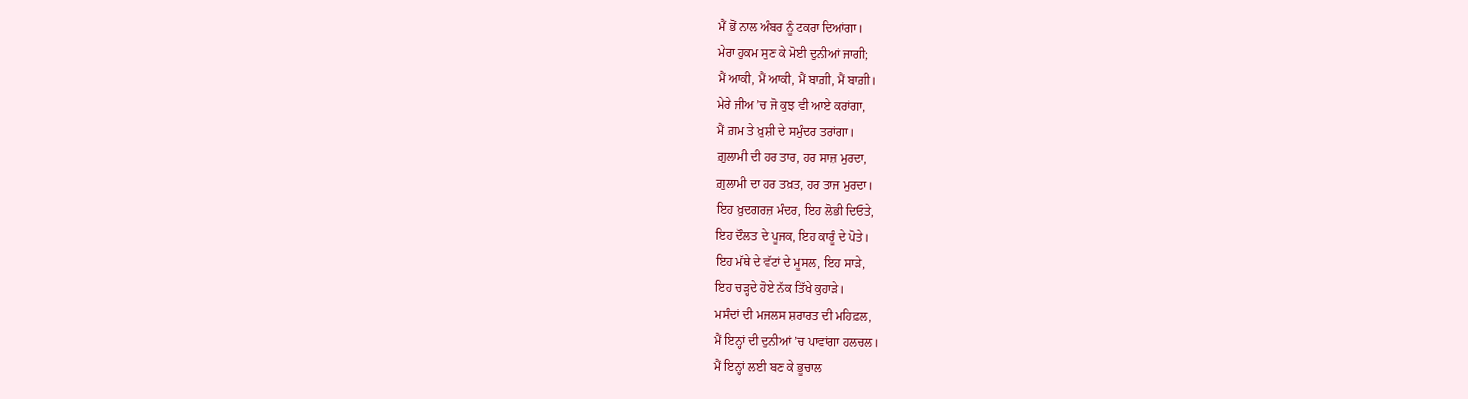ਮੈਂ ਭੋਂ ਨਾਲ ਅੰਬਰ ਨੂੰ ਟਕਰਾ ਦਿਆਂਗਾ।
ਮੇਰਾ ਹੁਕਮ ਸੁਣ ਕੇ ਮੋਈ ਦੁਨੀਆਂ ਜਾਗੀ;
ਮੈਂ ਆਕੀ, ਮੈਂ ਆਕੀ, ਮੈਂ ਬਾਗ਼ੀ, ਮੈਂ ਬਾਗ਼ੀ।
ਮੇਰੇ ਜੀਅ ’ਚ ਜੋ ਕੁਝ ਵੀ ਆਏ ਕਰਾਂਗਾ,
ਮੈਂ ਗ਼ਮ ਤੇ ਖ਼ੁਸ਼ੀ ਦੇ ਸਮੁੰਦਰ ਤਰਾਂਗਾ।
ਗ਼ੁਲਾਮੀ ਦੀ ਹਰ ਤਾਰ, ਹਰ ਸਾਜ਼ ਮੁਰਦਾ,
ਗ਼ੁਲਾਮੀ ਦਾ ਹਰ ਤਖ਼ਤ, ਹਰ ਤਾਜ ਮੁਰਦਾ।
ਇਹ ਖ਼ੁਦਗਰਜ਼ ਮੰਦਰ, ਇਹ ਲੋਭੀ ਦਿਓਤੇ,
ਇਹ ਦੌਲਤ ਦੇ ਪੂਜਕ, ਇਹ ਕਾਰੂੰ ਦੇ ਪੋਤੇ।
ਇਹ ਮੱਥੇ ਦੇ ਵੱਟਾਂ ਦੇ ਮੂਸਲ, ਇਹ ਸਾੜੇ,
ਇਹ ਚੜ੍ਹਦੇ ਹੋਏ ਨੱਕ ਤਿੱਖੇ ਕੁਹਾੜੇ।
ਮਸੰਦਾਂ ਦੀ ਮਜਲਸ ਸ਼ਰਾਰਤ ਦੀ ਮਹਿਫ਼ਲ,
ਮੈਂ ਇਨ੍ਹਾਂ ਦੀ ਦੁਨੀਆਂ ’ਚ ਪਾਵਾਂਗਾ ਹਲਚਲ।
ਮੈਂ ਇਨ੍ਹਾਂ ਲਈ ਬਣ ਕੇ ਭੂਚਾਲ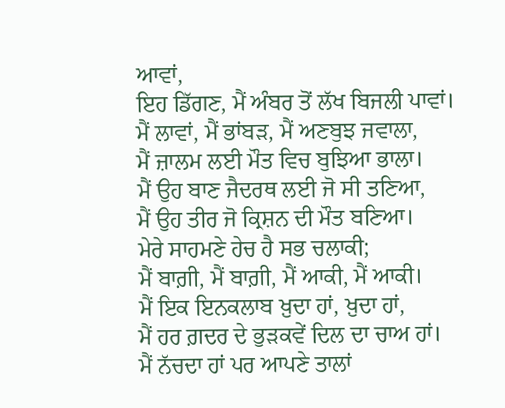ਆਵਾਂ,
ਇਹ ਡਿੱਗਣ, ਮੈਂ ਅੰਬਰ ਤੋਂ ਲੱਖ ਬਿਜਲੀ ਪਾਵਾਂ।
ਮੈਂ ਲਾਵਾਂ, ਮੈਂ ਭਾਂਬੜ, ਮੈਂ ਅਣਬੁਝ ਜਵਾਲਾ,
ਮੈਂ ਜ਼ਾਲਮ ਲਈ ਮੌਤ ਵਿਚ ਬੁਝਿਆ ਭਾਲਾ।
ਮੈਂ ਉਹ ਬਾਣ ਜੈਦਰਥ ਲਈ ਜੋ ਸੀ ਤਣਿਆ,
ਮੈਂ ਉਹ ਤੀਰ ਜੋ ਕ੍ਰਿਸ਼ਨ ਦੀ ਮੌਤ ਬਣਿਆ।
ਮੇਰੇ ਸਾਹਮਣੇ ਹੇਚ ਹੈ ਸਭ ਚਲਾਕੀ;
ਮੈਂ ਬਾਗ਼ੀ, ਮੈਂ ਬਾਗ਼ੀ, ਮੈਂ ਆਕੀ, ਮੈਂ ਆਕੀ।
ਮੈਂ ਇਕ ਇਨਕਲਾਬ ਖ਼ੁਦਾ ਹਾਂ, ਖ਼ੁਦਾ ਹਾਂ,
ਮੈਂ ਹਰ ਗ਼ਦਰ ਦੇ ਭੁੜਕਵੇਂ ਦਿਲ ਦਾ ਚਾਅ ਹਾਂ।
ਮੈਂ ਨੱਚਦਾ ਹਾਂ ਪਰ ਆਪਣੇ ਤਾਲਾਂ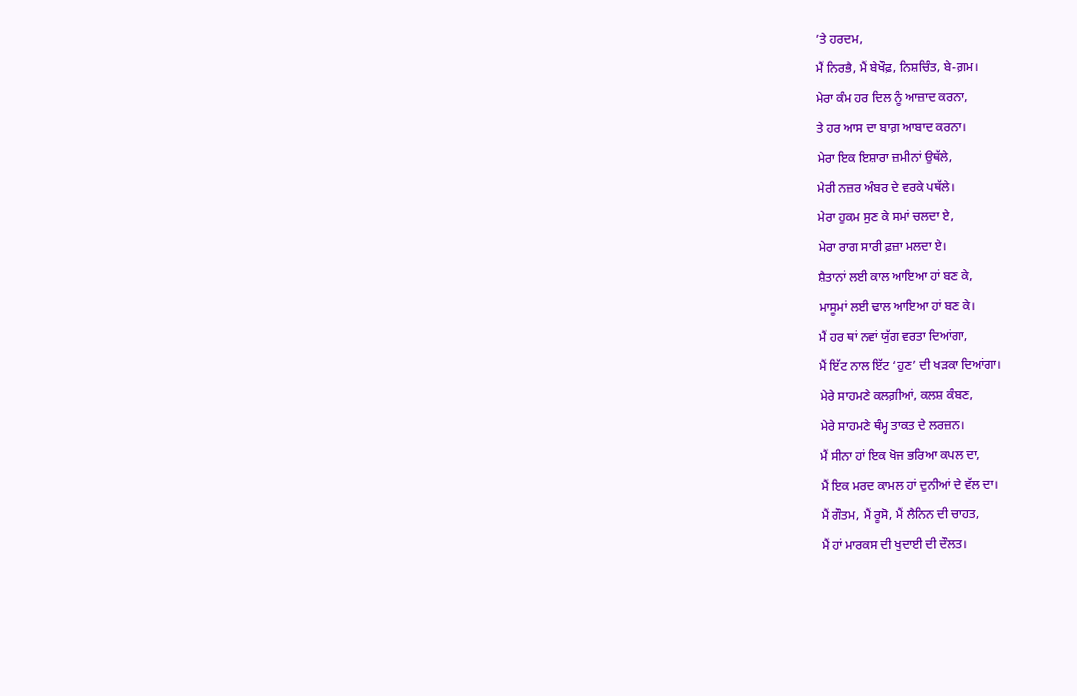’ਤੇ ਹਰਦਮ,
ਮੈਂ ਨਿਰਭੈ, ਮੈਂ ਬੇਖੌਫ਼, ਨਿਸ਼ਚਿੰਤ, ਬੇ-ਗ਼ਮ।
ਮੇਰਾ ਕੰਮ ਹਰ ਦਿਲ ਨੂੰ ਆਜ਼ਾਦ ਕਰਨਾ,
ਤੇ ਹਰ ਆਸ ਦਾ ਬਾਗ਼ ਆਬਾਦ ਕਰਨਾ।
ਮੇਰਾ ਇਕ ਇਸ਼ਾਰਾ ਜ਼ਮੀਨਾਂ ਉਥੱਲੇ,
ਮੇਰੀ ਨਜ਼ਰ ਅੰਬਰ ਦੇ ਵਰਕੇ ਪਥੱਲੇ।
ਮੇਰਾ ਹੁਕਮ ਸੁਣ ਕੇ ਸਮਾਂ ਚਲਦਾ ਏ,
ਮੇਰਾ ਰਾਗ ਸਾਰੀ ਫ਼ਜ਼ਾ ਮਲਦਾ ਏ।
ਸ਼ੈਤਾਨਾਂ ਲਈ ਕਾਲ ਆਇਆ ਹਾਂ ਬਣ ਕੇ,
ਮਾਸੂਮਾਂ ਲਈ ਢਾਲ ਆਇਆ ਹਾਂ ਬਣ ਕੇ।
ਮੈਂ ਹਰ ਥਾਂ ਨਵਾਂ ਯੁੱਗ ਵਰਤਾ ਦਿਆਂਗਾ,
ਮੈਂ ਇੱਟ ਨਾਲ ਇੱਟ ‘ਹੁਣ’ ਦੀ ਖੜਕਾ ਦਿਆਂਗਾ।
ਮੇਰੇ ਸਾਹਮਣੇ ਕਲਗ਼ੀਆਂ, ਕਲਸ਼ ਕੰਬਣ,
ਮੇਰੇ ਸਾਹਮਣੇ ਥੰਮ੍ਹ ਤਾਕਤ ਦੇ ਲਰਜ਼ਨ।
ਮੈਂ ਸੀਨਾ ਹਾਂ ਇਕ ਖੋਜ ਭਰਿਆ ਕਪਲ ਦਾ,
ਮੈਂ ਇਕ ਮਰਦ ਕਾਮਲ ਹਾਂ ਦੁਨੀਆਂ ਦੇ ਵੱਲ ਦਾ।
ਮੈਂ ਗੌਤਮ, ਮੈਂ ਰੂਸੋ, ਮੈਂ ਲੈਨਿਨ ਦੀ ਚਾਹਤ,
ਮੈਂ ਹਾਂ ਮਾਰਕਸ ਦੀ ਖੁਦਾਈ ਦੀ ਦੌਲਤ।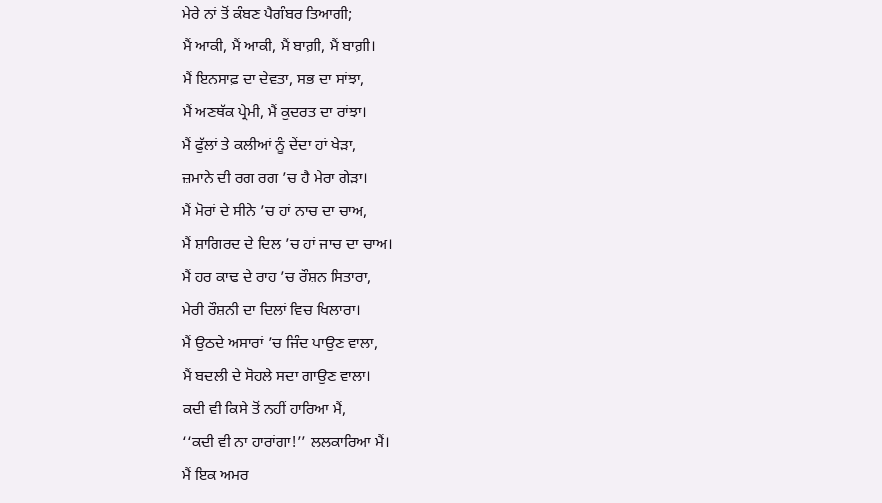ਮੇਰੇ ਨਾਂ ਤੋਂ ਕੰਬਣ ਪੈਗੰਬਰ ਤਿਆਗੀ;
ਮੈਂ ਆਕੀ, ਮੈਂ ਆਕੀ, ਮੈਂ ਬਾਗ਼ੀ, ਮੈਂ ਬਾਗ਼ੀ।
ਮੈਂ ਇਨਸਾਫ਼ ਦਾ ਦੇਵਤਾ, ਸਭ ਦਾ ਸਾਂਝਾ,
ਮੈਂ ਅਣਥੱਕ ਪ੍ਰੇਮੀ, ਮੈਂ ਕੁਦਰਤ ਦਾ ਰਾਂਝਾ।
ਮੈਂ ਫੁੱਲਾਂ ਤੇ ਕਲੀਆਂ ਨੂੰ ਦੇਂਦਾ ਹਾਂ ਖੇੜਾ,
ਜ਼ਮਾਨੇ ਦੀ ਰਗ ਰਗ ’ਚ ਹੈ ਮੇਰਾ ਗੇੜਾ।
ਮੈਂ ਮੋਰਾਂ ਦੇ ਸੀਨੇ ’ਚ ਹਾਂ ਨਾਚ ਦਾ ਚਾਅ,
ਮੈਂ ਸ਼ਾਗਿਰਦ ਦੇ ਦਿਲ ’ਚ ਹਾਂ ਜਾਚ ਦਾ ਚਾਅ।
ਮੈਂ ਹਰ ਕਾਢ ਦੇ ਰਾਹ ’ਚ ਰੌਸ਼ਨ ਸਿਤਾਰਾ,
ਮੇਰੀ ਰੌਸ਼ਨੀ ਦਾ ਦਿਲਾਂ ਵਿਚ ਖਿਲਾਰਾ।
ਮੈਂ ਉਠਦੇ ਅਸਾਰਾਂ ’ਚ ਜਿੰਦ ਪਾਉਣ ਵਾਲਾ,
ਮੈਂ ਬਦਲੀ ਦੇ ਸੋਹਲੇ ਸਦਾ ਗਾਉਣ ਵਾਲਾ।
ਕਦੀ ਵੀ ਕਿਸੇ ਤੋਂ ਨਹੀਂ ਹਾਰਿਆ ਮੈਂ,
‘‘ਕਦੀ ਵੀ ਨਾ ਹਾਰਾਂਗਾ!’’ ਲਲਕਾਰਿਆ ਮੈਂ।
ਮੈਂ ਇਕ ਅਮਰ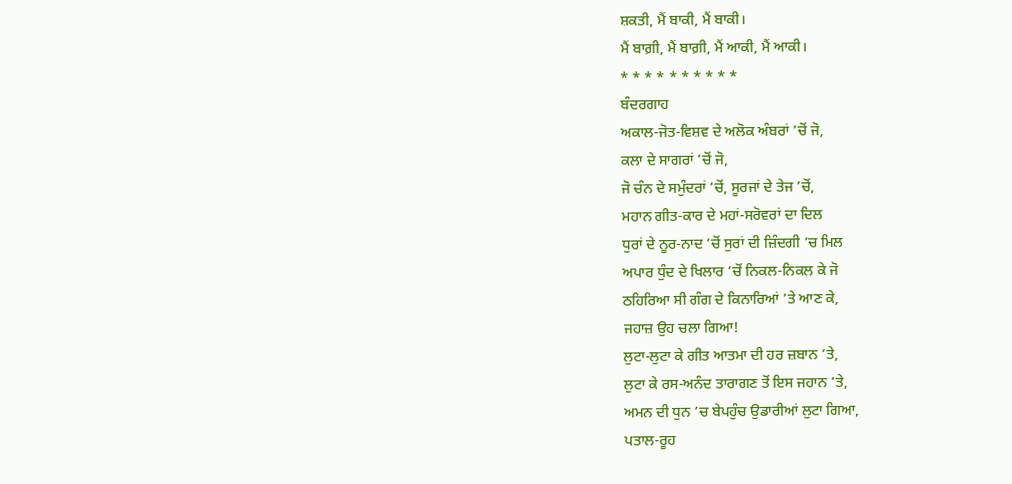ਸ਼ਕਤੀ, ਮੈਂ ਬਾਕੀ, ਮੈਂ ਬਾਕੀ।
ਮੈਂ ਬਾਗ਼ੀ, ਮੈਂ ਬਾਗ਼ੀ, ਮੈਂ ਆਕੀ, ਮੈਂ ਆਕੀ।
* * * * * * * * * *
ਬੰਦਰਗਾਹ
ਅਕਾਲ-ਜੋਤ-ਵਿਸ਼ਵ ਦੇ ਅਲੋਕ ਅੰਬਰਾਂ ’ਚੋਂ ਜੋ,
ਕਲਾ ਦੇ ਸਾਗਰਾਂ ’ਚੋਂ ਜੋ,
ਜੋ ਚੰਨ ਦੇ ਸਮੁੰਦਰਾਂ ’ਚੋਂ, ਸੂਰਜਾਂ ਦੇ ਤੇਜ ’ਚੋਂ,
ਮਹਾਨ ਗੀਤ-ਕਾਰ ਦੇ ਮਹਾਂ-ਸਰੋਵਰਾਂ ਦਾ ਦਿਲ
ਧੁਰਾਂ ਦੇ ਨੂਰ-ਨਾਦ ’ਚੋਂ ਸੁਰਾਂ ਦੀ ਜ਼ਿੰਦਗੀ ’ਚ ਮਿਲ
ਅਪਾਰ ਧੁੰਦ ਦੇ ਖਿਲਾਰ ’ਚੋਂ ਨਿਕਲ-ਨਿਕਲ ਕੇ ਜੋ
ਠਹਿਰਿਆ ਸੀ ਗੰਗ ਦੇ ਕਿਨਾਰਿਆਂ ’ਤੇ ਆਣ ਕੇ,
ਜਹਾਜ਼ ਉਹ ਚਲਾ ਗਿਆ!
ਲੁਟਾ-ਲੁਟਾ ਕੇ ਗੀਤ ਆਤਮਾ ਦੀ ਹਰ ਜ਼ਬਾਨ ’ਤੇ,
ਲੁਟਾ ਕੇ ਰਸ-ਅਨੰਦ ਤਾਰਾਗਣ ਤੋਂ ਇਸ ਜਹਾਨ ’ਤੇ,
ਅਮਨ ਦੀ ਧੁਨ ’ਚ ਬੇਪਹੁੰਚ ਉਡਾਰੀਆਂ ਲੁਟਾ ਗਿਆ,
ਪਤਾਲ-ਰੂਹ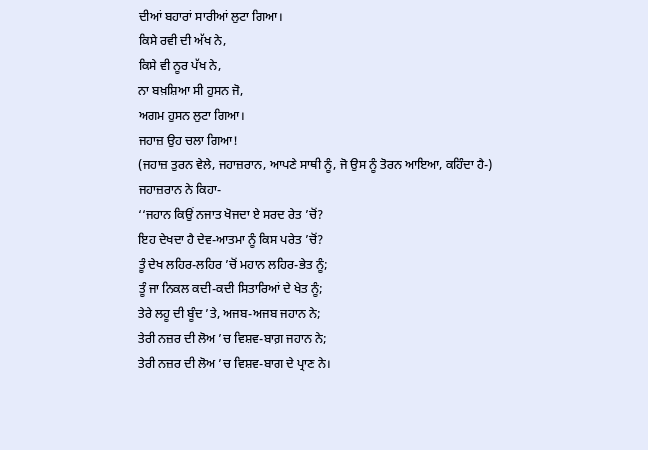ਦੀਆਂ ਬਹਾਰਾਂ ਸਾਰੀਆਂ ਲੁਟਾ ਗਿਆ।
ਕਿਸੇ ਰਵੀ ਦੀ ਅੱਖ ਨੇ,
ਕਿਸੇ ਵੀ ਨੂਰ ਪੱਖ ਨੇ,
ਨਾ ਬਖ਼ਸ਼ਿਆ ਸੀ ਹੁਸਨ ਜੋ,
ਅਗਮ ਹੁਸਨ ਲੁਟਾ ਗਿਆ।
ਜਹਾਜ਼ ਉਹ ਚਲਾ ਗਿਆ!
(ਜਹਾਜ਼ ਤੁਰਨ ਵੇਲੇ, ਜਹਾਜ਼ਰਾਨ, ਆਪਣੇ ਸਾਥੀ ਨੂੰ, ਜੋ ਉਸ ਨੂੰ ਤੋਰਨ ਆਇਆ, ਕਹਿੰਦਾ ਹੈ-)
ਜਹਾਜ਼ਰਾਨ ਨੇ ਕਿਹਾ-
‘‘ਜਹਾਨ ਕਿਉਂ ਨਜਾਤ ਖੋਜਦਾ ਏ ਸਰਦ ਰੇਤ ’ਚੋਂ?
ਇਹ ਦੇਖਦਾ ਹੈ ਦੇਵ-ਆਤਮਾ ਨੂੰ ਕਿਸ ਪਰੇਤ ’ਚੋਂ?
ਤੂੰ ਦੇਖ ਲਹਿਰ-ਲਹਿਰ ’ਚੋਂ ਮਹਾਨ ਲਹਿਰ-ਭੇਤ ਨੂੰ;
ਤੂੰ ਜਾ ਨਿਕਲ ਕਦੀ-ਕਦੀ ਸਿਤਾਰਿਆਂ ਦੇ ਖੇਤ ਨੂੰ;
ਤੇਰੇ ਲਹੂ ਦੀ ਬੂੰਦ ’ਤੇ, ਅਜਬ-ਅਜਬ ਜਹਾਨ ਨੇ;
ਤੇਰੀ ਨਜ਼ਰ ਦੀ ਲੋਅ ’ਚ ਵਿਸ਼ਵ-ਬਾਗ਼ ਜਹਾਨ ਨੇ;
ਤੇਰੀ ਨਜ਼ਰ ਦੀ ਲੋਅ ’ਚ ਵਿਸ਼ਵ-ਬਾਗ ਦੇ ਪ੍ਰਾਣ ਨੇ।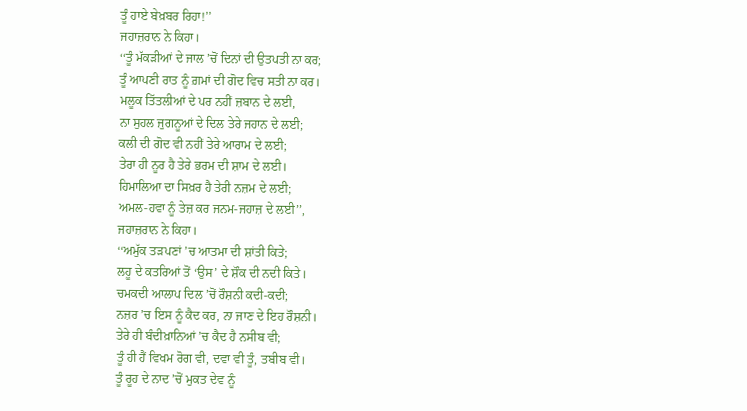ਤੂੰ ਹਾਏ ਬੇਖ਼ਬਰ ਰਿਹਾ!’’
ਜਹਾਜ਼ਰਾਨ ਨੇ ਕਿਹਾ।
‘‘ਤੂੰ ਮੱਕੜੀਆਂ ਦੇ ਜਾਲ ’ਚੋਂ ਦਿਨਾਂ ਦੀ ਉਤਪਤੀ ਨਾ ਕਰ;
ਤੂੰ ਆਪਣੀ ਰਾਤ ਨੂੰ ਗ਼ਮਾਂ ਦੀ ਗੋਦ ਵਿਚ ਸਤੀ ਨਾ ਕਰ।
ਮਲੂਕ ਤਿੱਤਲੀਆਂ ਦੇ ਪਰ ਨਹੀਂ ਜ਼ਬਾਨ ਦੇ ਲਈ,
ਨਾ ਸੁਹਲ ਜੁਗਨੂਆਂ ਦੇ ਦਿਲ ਤੇਰੇ ਜਹਾਨ ਦੇ ਲਈ;
ਕਲੀ ਦੀ ਗੋਦ ਵੀ ਨਹੀਂ ਤੇਰੇ ਆਰਾਮ ਦੇ ਲਈ;
ਤੇਰਾ ਹੀ ਨੂਰ ਹੈ ਤੇਰੇ ਭਰਮ ਦੀ ਸ਼ਾਮ ਦੇ ਲਈ।
ਹਿਮਾਲਿਆ ਦਾ ਸਿਖ਼ਰ ਹੈ ਤੇਰੀ ਨਜ਼ਮ ਦੇ ਲਈ;
ਅਮਲ-ਹਵਾ ਨੂੰ ਤੇਜ਼ ਕਰ ਜਨਮ-ਜਹਾਜ਼ ਦੇ ਲਈ’’,
ਜਹਾਜ਼ਰਾਨ ਨੇ ਕਿਹਾ।
‘‘ਅਮੁੱਕ ਤੜਪਣਾਂ ’ਚ ਆਤਮਾ ਦੀ ਸ਼ਾਂਤੀ ਕਿਤੇ;
ਲਹੂ ਦੇ ਕਤਰਿਆਂ ਤੋਂ ‘ਉਸ’ ਦੇ ਸ਼ੌਕ ਦੀ ਨਦੀ ਕਿਤੇ।
ਚਮਕਦੀ ਆਲਾਪ ਦਿਲ ’ਚੋਂ ਰੌਸ਼ਨੀ ਕਦੀ-ਕਦੀ;
ਨਜ਼ਰ ’ਚ ਇਸ ਨੂੰ ਕੈਦ ਕਰ, ਨਾ ਜਾਣ ਦੇ ਇਹ ਰੌਸ਼ਨੀ।
ਤੇਰੇ ਹੀ ਬੰਦੀਖ਼ਾਨਿਆਂ ’ਚ ਕੈਦ ਹੈ ਨਸੀਬ ਵੀ;
ਤੂੰ ਹੀ ਹੈਂ ਵਿਖਮ ਰੋਗ ਵੀ, ਦਵਾ ਵੀ ਤੂੰ, ਤਬੀਬ ਵੀ।
ਤੂੰ ਰੂਹ ਦੇ ਨਾਦ ’ਚੋਂ ਮੁਕਤ ਦੇਵ ਨੂੰ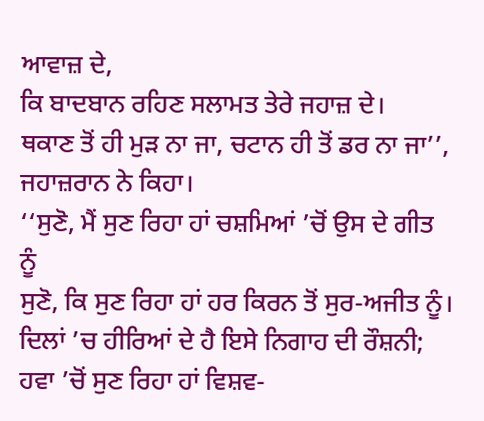ਆਵਾਜ਼ ਦੇ,
ਕਿ ਬਾਦਬਾਨ ਰਹਿਣ ਸਲਾਮਤ ਤੇਰੇ ਜਹਾਜ਼ ਦੇ।
ਥਕਾਣ ਤੋਂ ਹੀ ਮੁੜ ਨਾ ਜਾ, ਚਟਾਨ ਹੀ ਤੋਂ ਡਰ ਨਾ ਜਾ’’,
ਜਹਾਜ਼ਰਾਨ ਨੇ ਕਿਹਾ।
‘‘ਸੁਣੋ, ਮੈਂ ਸੁਣ ਰਿਹਾ ਹਾਂ ਚਸ਼ਮਿਆਂ ’ਚੋਂ ਉਸ ਦੇ ਗੀਤ ਨੂੰ
ਸੁਣੋ, ਕਿ ਸੁਣ ਰਿਹਾ ਹਾਂ ਹਰ ਕਿਰਨ ਤੋਂ ਸੁਰ-ਅਜੀਤ ਨੂੰ।
ਦਿਲਾਂ ’ਚ ਹੀਰਿਆਂ ਦੇ ਹੈ ਇਸੇ ਨਿਗਾਹ ਦੀ ਰੌਸ਼ਨੀ;
ਹਵਾ ’ਚੋਂ ਸੁਣ ਰਿਹਾ ਹਾਂ ਵਿਸ਼ਵ-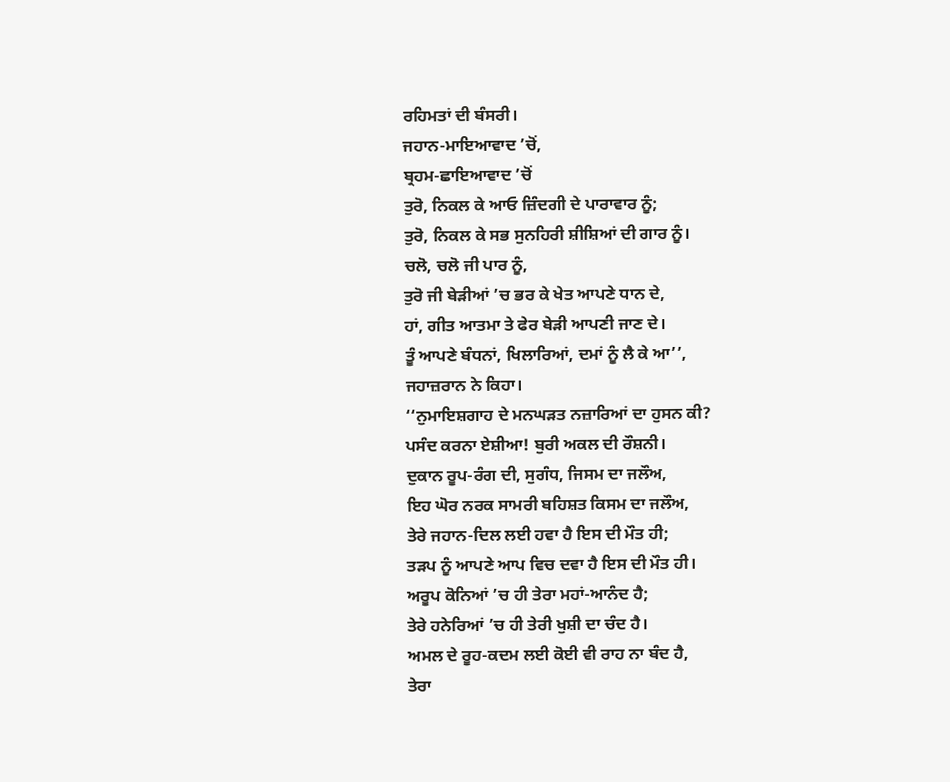ਰਹਿਮਤਾਂ ਦੀ ਬੰਸਰੀ।
ਜਹਾਨ-ਮਾਇਆਵਾਦ ’ਚੋਂ,
ਬ੍ਰਹਮ-ਛਾਇਆਵਾਦ ’ਚੋਂ
ਤੁਰੋ, ਨਿਕਲ ਕੇ ਆਓ ਜ਼ਿੰਦਗੀ ਦੇ ਪਾਰਾਵਾਰ ਨੂੰ;
ਤੁਰੋ, ਨਿਕਲ ਕੇ ਸਭ ਸੁਨਹਿਰੀ ਸ਼ੀਸ਼ਿਆਂ ਦੀ ਗਾਰ ਨੂੰ।
ਚਲੋ, ਚਲੋ ਜੀ ਪਾਰ ਨੂੰ,
ਤੁਰੋ ਜੀ ਬੇੜੀਆਂ ’ਚ ਭਰ ਕੇ ਖੇਤ ਆਪਣੇ ਧਾਨ ਦੇ,
ਹਾਂ, ਗੀਤ ਆਤਮਾ ਤੇ ਫੇਰ ਬੇੜੀ ਆਪਣੀ ਜਾਣ ਦੇ।
ਤੂੰ ਆਪਣੇ ਬੰਧਨਾਂ, ਖਿਲਾਰਿਆਂ, ਦਮਾਂ ਨੂੰ ਲੈ ਕੇ ਆ’’,
ਜਹਾਜ਼ਰਾਨ ਨੇ ਕਿਹਾ।
‘‘ਨੁਮਾਇਸ਼ਗਾਹ ਦੇ ਮਨਘੜਤ ਨਜ਼ਾਰਿਆਂ ਦਾ ਹੁਸਨ ਕੀ?
ਪਸੰਦ ਕਰਨਾ ਏਸ਼ੀਆ! ਬੁਰੀ ਅਕਲ ਦੀ ਰੌਸ਼ਨੀ।
ਦੁਕਾਨ ਰੂਪ-ਰੰਗ ਦੀ, ਸੁਗੰਧ, ਜਿਸਮ ਦਾ ਜਲੌਅ,
ਇਹ ਘੋਰ ਨਰਕ ਸਾਮਰੀ ਬਹਿਸ਼ਤ ਕਿਸਮ ਦਾ ਜਲੌਅ,
ਤੇਰੇ ਜਹਾਨ-ਦਿਲ ਲਈ ਹਵਾ ਹੈ ਇਸ ਦੀ ਮੌਤ ਹੀ;
ਤੜਪ ਨੂੰ ਆਪਣੇ ਆਪ ਵਿਚ ਦਵਾ ਹੈ ਇਸ ਦੀ ਮੌਤ ਹੀ।
ਅਰੂਪ ਕੋਨਿਆਂ ’ਚ ਹੀ ਤੇਰਾ ਮਹਾਂ-ਆਨੰਦ ਹੈ;
ਤੇਰੇ ਹਨੇਰਿਆਂ ’ਚ ਹੀ ਤੇਰੀ ਖੁਸ਼ੀ ਦਾ ਚੰਦ ਹੈ।
ਅਮਲ ਦੇ ਰੂਹ-ਕਦਮ ਲਈ ਕੋਈ ਵੀ ਰਾਹ ਨਾ ਬੰਦ ਹੈ,
ਤੇਰਾ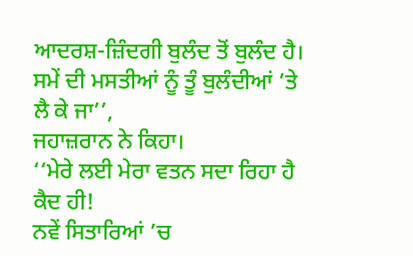ਆਦਰਸ਼-ਜ਼ਿੰਦਗੀ ਬੁਲੰਦ ਤੋਂ ਬੁਲੰਦ ਹੈ।
ਸਮੇਂ ਦੀ ਮਸਤੀਆਂ ਨੂੰ ਤੂੰ ਬੁਲੰਦੀਆਂ ’ਤੇ ਲੈ ਕੇ ਜਾ’’,
ਜਹਾਜ਼ਰਾਨ ਨੇ ਕਿਹਾ।
‘‘ਮੇਰੇ ਲਈ ਮੇਰਾ ਵਤਨ ਸਦਾ ਰਿਹਾ ਹੈ ਕੈਦ ਹੀ!
ਨਵੇਂ ਸਿਤਾਰਿਆਂ ’ਚ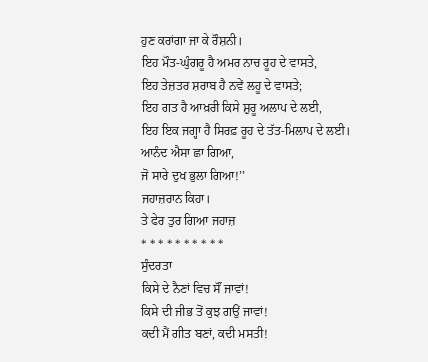ਹੁਣ ਕਰਾਂਗਾ ਜਾ ਕੇ ਰੌਸ਼ਨੀ।
ਇਹ ਮੌਤ-ਘੁੰਗਰੂ ਹੈ ਅਮਰ ਨਾਚ ਰੂਹ ਦੇ ਵਾਸਤੇ,
ਇਹ ਤੇਜ਼ਤਰ ਸ਼ਰਾਬ ਹੈ ਨਵੇਂ ਲਹੂ ਦੇ ਵਾਸਤੇ;
ਇਹ ਗਤ ਹੈ ਆਖ਼ਰੀ ਕਿਸੇ ਸ਼ੁਰੂ ਅਲਾਪ ਦੇ ਲਈ,
ਇਹ ਇਕ ਜਗ੍ਹਾ ਹੈ ਸਿਰਫ਼ ਰੂਹ ਦੇ ਤੱਤ-ਮਿਲਾਪ ਦੇ ਲਈ।
ਆਨੰਦ ਐਸਾ ਛਾ ਗਿਆ,
ਜੋ ਸਾਰੇ ਦੁਖ ਭੁਲਾ ਗਿਆ!’’
ਜਹਾਜ਼ਰਾਨ ਕਿਹਾ।
ਤੇ ਫੇਰ ਤੁਰ ਗਿਆ ਜਹਾਜ਼
* * * * * * * * * *
ਸੁੰਦਰਤਾ
ਕਿਸੇ ਦੇ ਨੈਣਾਂ ਵਿਚ ਸੌਂ ਜਾਵਾਂ!
ਕਿਸੇ ਦੀ ਜੀਭ ਤੋਂ ਕੁਝ ਗਉਂ ਜਾਵਾਂ!
ਕਦੀ ਮੈਂ ਗੀਤ ਬਣਾਂ, ਕਦੀ ਮਸਤੀ!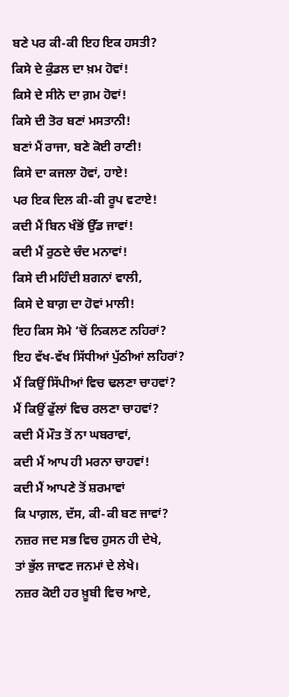ਬਣੇ ਪਰ ਕੀ-ਕੀ ਇਹ ਇਕ ਹਸਤੀ?
ਕਿਸੇ ਦੇ ਕੁੰਡਲ ਦਾ ਖ਼ਮ ਹੋਵਾਂ!
ਕਿਸੇ ਦੇ ਸੀਨੇ ਦਾ ਗ਼ਮ ਹੋਵਾਂ!
ਕਿਸੇ ਦੀ ਤੋਰ ਬਣਾਂ ਮਸਤਾਨੀ!
ਬਣਾਂ ਮੈਂ ਰਾਜਾ, ਬਣੇ ਕੋਈ ਰਾਣੀ!
ਕਿਸੇ ਦਾ ਕਜਲਾ ਹੋਵਾਂ, ਹਾਏ!
ਪਰ ਇਕ ਦਿਲ ਕੀ-ਕੀ ਰੂਪ ਵਟਾਏ!
ਕਦੀ ਮੈਂ ਬਿਨ ਖੰਭੋਂ ਉੱਡ ਜਾਵਾਂ!
ਕਦੀ ਮੈਂ ਰੁਠਦੇ ਚੰਦ ਮਨਾਵਾਂ!
ਕਿਸੇ ਦੀ ਮਹਿੰਦੀ ਸ਼ਗਨਾਂ ਵਾਲੀ,
ਕਿਸੇ ਦੇ ਬਾਗ਼ ਦਾ ਹੋਵਾਂ ਮਾਲੀ!
ਇਹ ਕਿਸ ਸੋਮੇ ’ਚੋਂ ਨਿਕਲਣ ਨਹਿਰਾਂ?
ਇਹ ਵੱਖ-ਵੱਖ ਸਿੱਧੀਆਂ ਪੁੱਠੀਆਂ ਲਹਿਰਾਂ?
ਮੈਂ ਕਿਉਂ ਸਿੱਪੀਆਂ ਵਿਚ ਢਲਣਾ ਚਾਹਵਾਂ?
ਮੈਂ ਕਿਉਂ ਫੁੱਲਾਂ ਵਿਚ ਰਲਣਾ ਚਾਹਵਾਂ?
ਕਦੀ ਮੈਂ ਮੌਤ ਤੋਂ ਨਾ ਘਬਰਾਵਾਂ,
ਕਦੀ ਮੈਂ ਆਪ ਹੀ ਮਰਨਾ ਚਾਹਵਾਂ!
ਕਦੀ ਮੈਂ ਆਪਣੇ ਤੋਂ ਸ਼ਰਮਾਵਾਂ
ਕਿ ਪਾਗ਼ਲ, ਦੱਸ, ਕੀ-ਕੀ ਬਣ ਜਾਵਾਂ?
ਨਜ਼ਰ ਜਦ ਸਭ ਵਿਚ ਹੁਸਨ ਹੀ ਦੇਖੇ,
ਤਾਂ ਭੁੱਲ ਜਾਵਣ ਜਨਮਾਂ ਦੇ ਲੇਖੇ।
ਨਜ਼ਰ ਕੋਈ ਹਰ ਖ਼ੂਬੀ ਵਿਚ ਆਏ,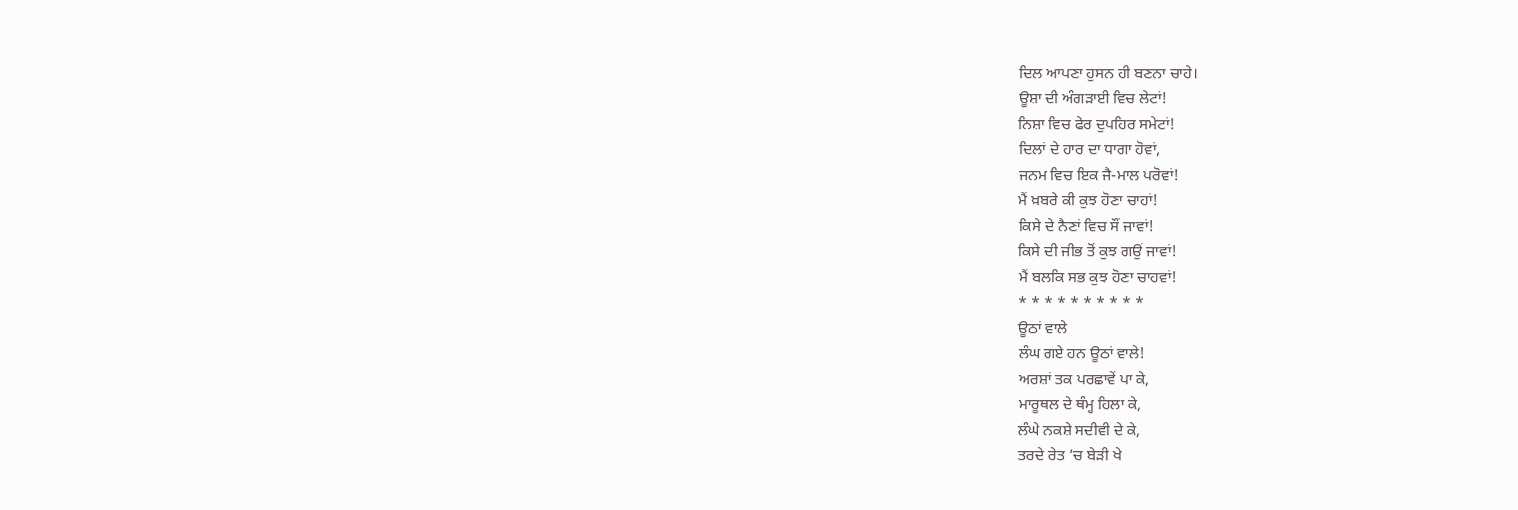ਦਿਲ ਆਪਣਾ ਹੁਸਨ ਹੀ ਬਣਨਾ ਚਾਹੇ।
ਊਸ਼ਾ ਦੀ ਅੰਗੜਾਈ ਵਿਚ ਲੇਟਾਂ!
ਨਿਸ਼ਾ ਵਿਚ ਫੇਰ ਦੁਪਹਿਰ ਸਮੇਟਾਂ!
ਦਿਲਾਂ ਦੇ ਹਾਰ ਦਾ ਧਾਗਾ ਹੋਵਾਂ,
ਜਨਮ ਵਿਚ ਇਕ ਜੈ-ਮਾਲ ਪਰੋਵਾਂ!
ਮੈਂ ਖ਼ਬਰੇ ਕੀ ਕੁਝ ਹੋਣਾ ਚਾਹਾਂ!
ਕਿਸੇ ਦੇ ਨੈਣਾਂ ਵਿਚ ਸੌਂ ਜਾਵਾਂ!
ਕਿਸੇ ਦੀ ਜੀਭ ਤੋਂ ਕੁਝ ਗਉਂ ਜਾਵਾਂ!
ਮੈਂ ਬਲਕਿ ਸਭ ਕੁਝ ਹੋਣਾ ਚਾਹਵਾਂ!
* * * * * * * * * *
ਊਠਾਂ ਵਾਲੇ
ਲੰਘ ਗਏ ਹਨ ਊਠਾਂ ਵਾਲੇ!
ਅਰਸ਼ਾਂ ਤਕ ਪਰਛਾਵੇਂ ਪਾ ਕੇ,
ਮਾਰੂਥਲ ਦੇ ਥੰਮ੍ਹ ਹਿਲਾ ਕੇ,
ਲੰਘੇ ਨਕਸ਼ੇ ਸਦੀਵੀ ਦੇ ਕੇ,
ਤਰਦੇ ਰੇਤ ’ਚ ਬੇੜੀ ਖੇ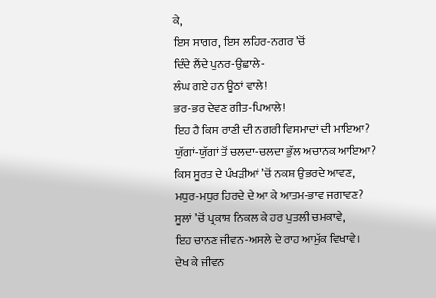ਕੇ,
ਇਸ ਸਾਗਰ, ਇਸ ਲਹਿਰ-ਨਗਰ ’ਚੋਂ
ਦਿੰਦੇ ਲੈਂਦੇ ਪੁਨਰ-ਉਛਾਲੇ-
ਲੰਘ ਗਏ ਹਨ ਊਠਾਂ ਵਾਲੇ!
ਭਰ-ਭਰ ਦੇਵਣ ਗੀਤ-ਪਿਆਲੇ!
ਇਹ ਹੈ ਕਿਸ ਰਾਣੀ ਦੀ ਨਗਰੀ ਵਿਸਮਾਦਾਂ ਦੀ ਮਾਇਆ?
ਯੁੱਗਾਂ-ਯੁੱਗਾਂ ਤੋਂ ਚਲਦਾ-ਚਲਦਾ ਭੁੱਲ ਅਚਾਨਕ ਆਇਆ?
ਕਿਸ ਸੂਰਤ ਦੇ ਪੰਖੜੀਆਂ ’ਚੋਂ ਨਕਸ਼ ਉਭਰਦੇ ਆਵਣ,
ਮਧੁਰ-ਮਧੁਰ ਹਿਰਦੇ ਦੇ ਆ ਕੇ ਆਤਮ-ਭਾਵ ਜਗਾਵਣ?
ਸੂਲਾਂ ’ਚੋਂ ਪ੍ਰਕਾਸ਼ ਨਿਕਲ ਕੇ ਹਰ ਪੁਤਲੀ ਚਮਕਾਵੇ,
ਇਹ ਚਾਨਣ ਜੀਵਨ-ਅਸਲੇ ਦੇ ਰਾਹ ਆਮੁੱਕ ਵਿਖਾਵੇ।
ਦੇਖ ਕੇ ਜੀਵਨ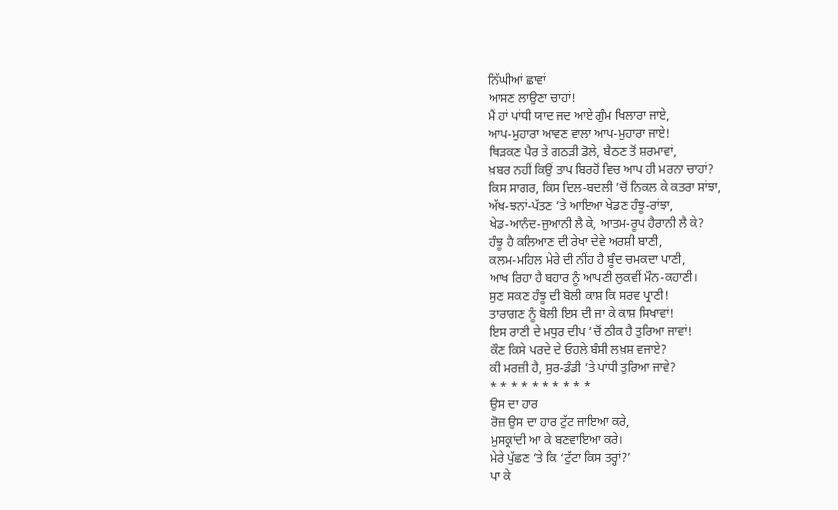ਨਿੱਘੀਆਂ ਛਾਵਾਂ
ਆਸਣ ਲਾਉਣਾ ਚਾਹਾਂ!
ਮੈਂ ਹਾਂ ਪਾਂਧੀ ਯਾਦ ਜਦ ਆਏ ਗੁੰਮ ਖਿਲਾਰਾ ਜਾਏ,
ਆਪ-ਮੁਹਾਰਾ ਆਵਣ ਵਾਲਾ ਆਪ-ਮੁਹਾਰਾ ਜਾਏ!
ਥਿੜਕਣ ਪੈਰ ਤੇ ਗਠੜੀ ਡੋਲੇ, ਬੈਠਣ ਤੋਂ ਸ਼ਰਮਾਵਾਂ,
ਖ਼ਬਰ ਨਹੀਂ ਕਿਉਂ ਤਾਪ ਬਿਰਹੋਂ ਵਿਚ ਆਪ ਹੀ ਮਰਨਾ ਚਾਹਾਂ?
ਕਿਸ ਸਾਗਰ, ਕਿਸ ਦਿਲ-ਬਦਲੀ ’ਚੋਂ ਨਿਕਲ ਕੇ ਕਤਰਾ ਸਾਂਝਾ,
ਅੱਖ-ਝਨਾਂ-ਪੱਤਣ ’ਤੇ ਆਇਆ ਖੇਡਣ ਹੰਝੂ-ਰਾਂਝਾ,
ਖੇਡ-ਆਨੰਦ-ਜੁਆਨੀ ਲੈ ਕੇ, ਆਤਮ-ਰੂਪ ਹੈਰਾਨੀ ਲੈ ਕੇ?
ਹੰਝੂ ਹੈ ਕਲਿਆਣ ਦੀ ਰੇਖਾ ਦੇਵੇ ਅਰਸ਼ੀ ਬਾਣੀ,
ਕਲਮ-ਮਹਿਲ ਮੇਰੇ ਦੀ ਨੀਂਹ ਹੈ ਬੂੰਦ ਚਮਕਦਾ ਪਾਣੀ,
ਆਖ ਰਿਹਾ ਹੈ ਬਹਾਰ ਨੂੰ ਆਪਣੀ ਲੁਕਵੀਂ ਮੌਨ-ਕਹਾਣੀ।
ਸੁਣ ਸਕਣ ਹੰਝੂ ਦੀ ਬੋਲੀ ਕਾਸ਼ ਕਿ ਸਰਵ ਪ੍ਰਾਣੀ!
ਤਾਰਾਗਣ ਨੂੰ ਬੋਲੀ ਇਸ ਦੀ ਜਾ ਕੇ ਕਾਸ਼ ਸਿਖਾਵਾਂ!
ਇਸ ਰਾਣੀ ਦੇ ਮਧੁਰ ਦੀਪ ’ਚੋਂ ਠੀਕ ਹੈ ਤੁਰਿਆ ਜਾਵਾਂ!
ਕੌਣ ਕਿਸੇ ਪਰਦੇ ਦੇ ਓਹਲੇ ਬੰਸੀ ਲਖ਼ਸ਼ ਵਜਾਏ?
ਕੀ ਮਰਜ਼ੀ ਹੈ, ਸੁਰ-ਡੰਡੀ ’ਤੇ ਪਾਂਧੀ ਤੁਰਿਆ ਜਾਵੇ?
* * * * * * * * * *
ਉਸ ਦਾ ਹਾਰ
ਰੋਜ਼ ਉਸ ਦਾ ਹਾਰ ਟੁੱਟ ਜਾਇਆ ਕਰੇ,
ਮੁਸਕ੍ਰਾਂਦੀ ਆ ਕੇ ਬਣਵਾਇਆ ਕਰੇ।
ਮੇਰੇ ਪੁੱਛਣ ’ਤੇ ਕਿ ‘ਟੁੱਟਾ ਕਿਸ ਤਰ੍ਹਾਂ?’
ਪਾ ਕੇ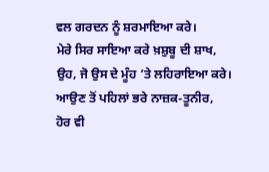ਵਲ ਗਰਦਨ ਨੂੰ ਸ਼ਰਮਾਇਆ ਕਰੇ।
ਮੇਰੇ ਸਿਰ ਸਾਇਆ ਕਰੇ ਖ਼ਸ਼ੁਬੂ ਦੀ ਸ਼ਾਖ,
ਉਹ, ਜੋ ਉਸ ਦੇ ਮੂੰਹ ’ਤੇ ਲਹਿਰਾਇਆ ਕਰੇ।
ਆਉਣ ਤੋਂ ਪਹਿਲਾਂ ਭਰੇ ਨਾਜ਼ਕ-ਤੂਨੀਰ,
ਹੋਰ ਵੀ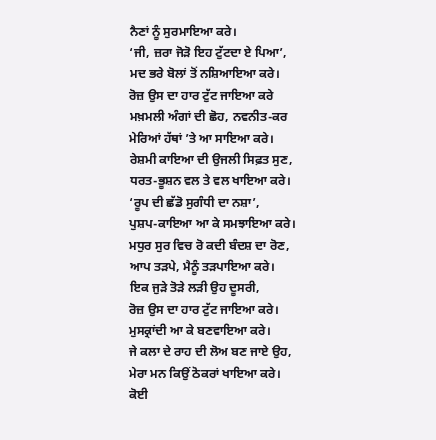ਨੈਣਾਂ ਨੂੰ ਸੁਰਮਾਇਆ ਕਰੇ।
‘ਜੀ, ਜ਼ਰਾ ਜੋੜੋ ਇਹ ਟੁੱਟਦਾ ਏ ਪਿਆ’,
ਮਦ ਭਰੇ ਬੋਲਾਂ ਤੋਂ ਨਸ਼ਿਆਇਆ ਕਰੇ।
ਰੋਜ਼ ਉਸ ਦਾ ਹਾਰ ਟੁੱਟ ਜਾਇਆ ਕਰੇ
ਮਖ਼ਮਲੀ ਅੰਗਾਂ ਦੀ ਛੋਹ, ਨਵਨੀਤ-ਕਰ
ਮੇਰਿਆਂ ਹੱਥਾਂ ’ਤੇ ਆ ਸਾਇਆ ਕਰੇ।
ਰੇਸ਼ਮੀ ਕਾਇਆ ਦੀ ਉਜਲੀ ਸਿਫ਼ਤ ਸੁਣ,
ਧਰਤ-ਭੂਸ਼ਨ ਵਲ ਤੇ ਵਲ ਖਾਇਆ ਕਰੇ।
‘ਰੂਪ ਦੀ ਛੱਡੋ ਸੁਗੰਧੀ ਦਾ ਨਸ਼ਾ’,
ਪੁਸ਼ਪ-ਕਾਇਆ ਆ ਕੇ ਸਮਝਾਇਆ ਕਰੇ।
ਮਧੁਰ ਸੁਰ ਵਿਚ ਰੋ ਕਦੀ ਬੰਦਸ਼ ਦਾ ਰੋਣ,
ਆਪ ਤੜਪੇ, ਮੈਨੂੰ ਤੜਪਾਇਆ ਕਰੇ।
ਇਕ ਜੁੜੇ ਤੋੜੇ ਲੜੀ ਉਹ ਦੂਸਰੀ,
ਰੋਜ਼ ਉਸ ਦਾ ਹਾਰ ਟੁੱਟ ਜਾਇਆ ਕਰੇ।
ਮੁਸਕ੍ਰਾਂਦੀ ਆ ਕੇ ਬਣਵਾਇਆ ਕਰੇ।
ਜੇ ਕਲਾ ਦੇ ਰਾਹ ਦੀ ਲੋਅ ਬਣ ਜਾਏ ਉਹ,
ਮੇਰਾ ਮਨ ਕਿਉਂ ਠੋਕਰਾਂ ਖਾਇਆ ਕਰੇ।
ਕੋਈ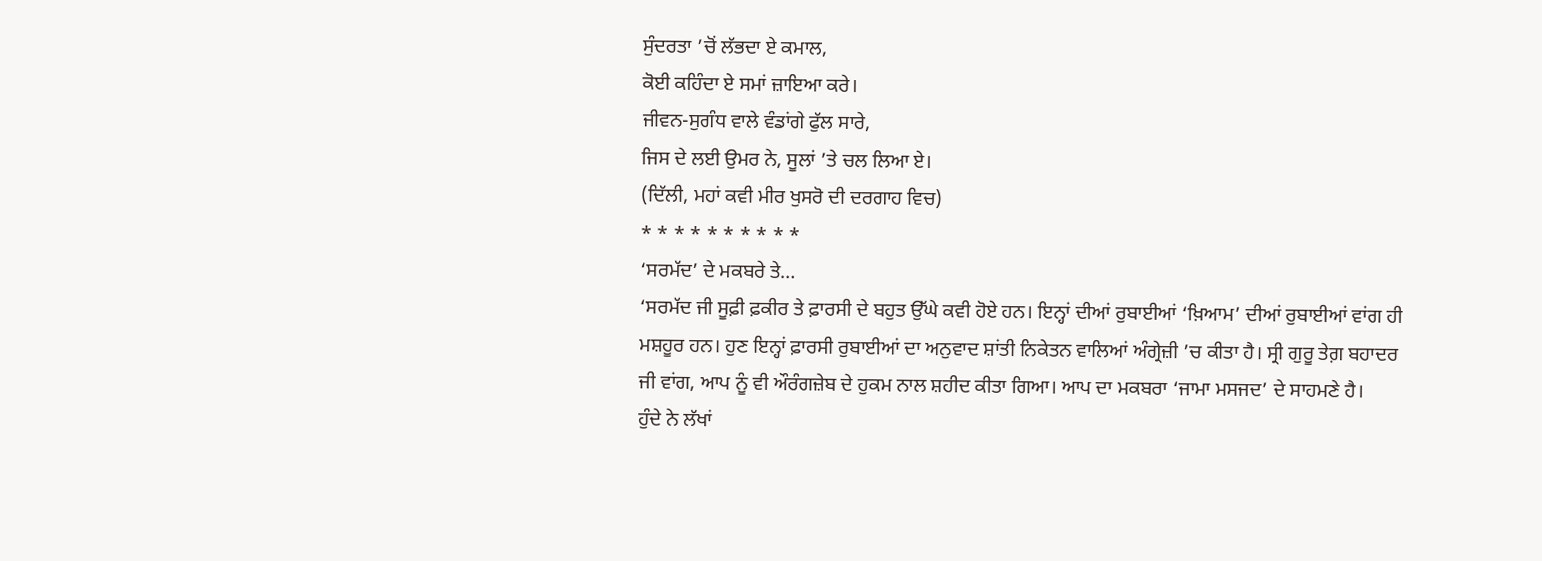ਸੁੰਦਰਤਾ ’ਚੋਂ ਲੱਭਦਾ ਏ ਕਮਾਲ,
ਕੋਈ ਕਹਿੰਦਾ ਏ ਸਮਾਂ ਜ਼ਾਇਆ ਕਰੇ।
ਜੀਵਨ-ਸੁਗੰਧ ਵਾਲੇ ਵੰਡਾਂਗੇ ਫੁੱਲ ਸਾਰੇ,
ਜਿਸ ਦੇ ਲਈ ਉਮਰ ਨੇ, ਸੂਲਾਂ ’ਤੇ ਚਲ ਲਿਆ ਏ।
(ਦਿੱਲੀ, ਮਹਾਂ ਕਵੀ ਮੀਰ ਖੁਸਰੋ ਦੀ ਦਰਗਾਹ ਵਿਚ)
* * * * * * * * * *
‘ਸਰਮੱਦ’ ਦੇ ਮਕਬਰੇ ਤੇ…
‘ਸਰਮੱਦ ਜੀ ਸੂਫ਼ੀ ਫ਼ਕੀਰ ਤੇ ਫ਼ਾਰਸੀ ਦੇ ਬਹੁਤ ਉੱਘੇ ਕਵੀ ਹੋਏ ਹਨ। ਇਨ੍ਹਾਂ ਦੀਆਂ ਰੁਬਾਈਆਂ ‘ਖ਼ਿਆਮ’ ਦੀਆਂ ਰੁਬਾਈਆਂ ਵਾਂਗ ਹੀ ਮਸ਼ਹੂਰ ਹਨ। ਹੁਣ ਇਨ੍ਹਾਂ ਫ਼ਾਰਸੀ ਰੁਬਾਈਆਂ ਦਾ ਅਨੁਵਾਦ ਸ਼ਾਂਤੀ ਨਿਕੇਤਨ ਵਾਲਿਆਂ ਅੰਗ੍ਰੇਜ਼ੀ ’ਚ ਕੀਤਾ ਹੈ। ਸ੍ਰੀ ਗੁਰੂ ਤੇਗ਼ ਬਹਾਦਰ ਜੀ ਵਾਂਗ, ਆਪ ਨੂੰ ਵੀ ਔਰੰਗਜ਼ੇਬ ਦੇ ਹੁਕਮ ਨਾਲ ਸ਼ਹੀਦ ਕੀਤਾ ਗਿਆ। ਆਪ ਦਾ ਮਕਬਰਾ ‘ਜਾਮਾ ਮਸਜਦ’ ਦੇ ਸਾਹਮਣੇ ਹੈ।
ਹੁੰਦੇ ਨੇ ਲੱਖਾਂ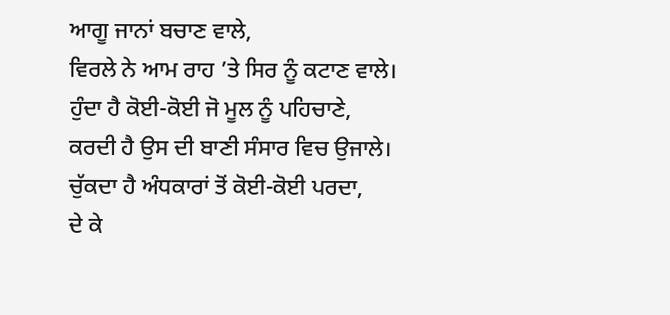ਆਗੂ ਜਾਨਾਂ ਬਚਾਣ ਵਾਲੇ,
ਵਿਰਲੇ ਨੇ ਆਮ ਰਾਹ ’ਤੇ ਸਿਰ ਨੂੰ ਕਟਾਣ ਵਾਲੇ।
ਹੁੰਦਾ ਹੈ ਕੋਈ-ਕੋਈ ਜੋ ਮੂਲ ਨੂੰ ਪਹਿਚਾਣੇ,
ਕਰਦੀ ਹੈ ਉਸ ਦੀ ਬਾਣੀ ਸੰਸਾਰ ਵਿਚ ਉਜਾਲੇ।
ਚੁੱਕਦਾ ਹੈ ਅੰਧਕਾਰਾਂ ਤੋਂ ਕੋਈ-ਕੋਈ ਪਰਦਾ,
ਦੇ ਕੇ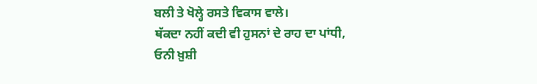ਬਲੀ ਤੇ ਖੋਲ੍ਹੇ ਰਸਤੇ ਵਿਕਾਸ ਵਾਲੇ।
ਥੱਕਦਾ ਨਹੀਂ ਕਦੀ ਵੀ ਹੁਸਨਾਂ ਦੇ ਰਾਹ ਦਾ ਪਾਂਧੀ,
ਓਨੀ ਖ਼ੁਸ਼ੀ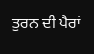ਤੁਰਨ ਦੀ ਪੈਰਾਂ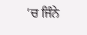’ਚ ਜਿੰਨੇ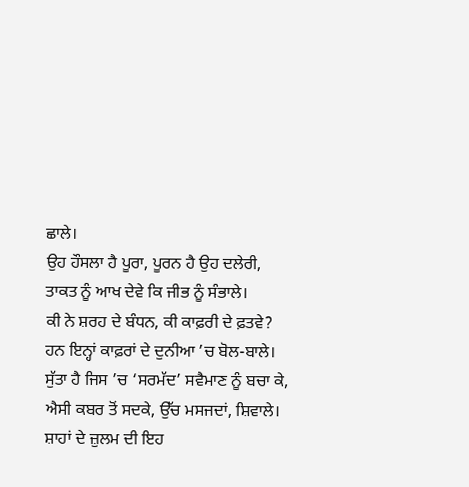ਛਾਲੇ।
ਉਹ ਹੌਸਲਾ ਹੈ ਪੂਰਾ, ਪੂਰਨ ਹੈ ਉਹ ਦਲੇਰੀ,
ਤਾਕਤ ਨੂੰ ਆਖ ਦੇਵੇ ਕਿ ਜੀਭ ਨੂੰ ਸੰਭਾਲੇ।
ਕੀ ਨੇ ਸ਼ਰਹ ਦੇ ਬੰਧਨ, ਕੀ ਕਾਫ਼ਰੀ ਦੇ ਫ਼ਤਵੇ?
ਹਨ ਇਨ੍ਹਾਂ ਕਾਫ਼ਰਾਂ ਦੇ ਦੁਨੀਆ ’ਚ ਬੋਲ-ਬਾਲੇ।
ਸੁੱਤਾ ਹੈ ਜਿਸ ’ਚ ‘ਸਰਮੱਦ’ ਸਵੈਮਾਣ ਨੂੰ ਬਚਾ ਕੇ,
ਐਸੀ ਕਬਰ ਤੋਂ ਸਦਕੇ, ਉੱਚ ਮਸਜਦਾਂ, ਸ਼ਿਵਾਲੇ।
ਸ਼ਾਹਾਂ ਦੇ ਜ਼ੁਲਮ ਦੀ ਇਹ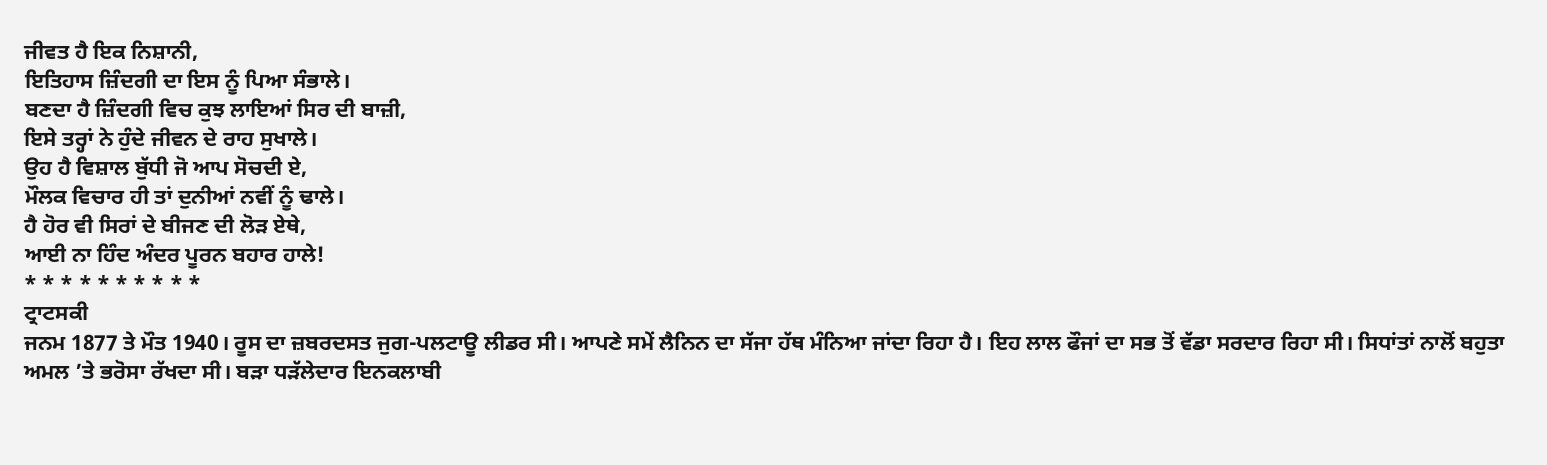ਜੀਵਤ ਹੈ ਇਕ ਨਿਸ਼ਾਨੀ,
ਇਤਿਹਾਸ ਜ਼ਿੰਦਗੀ ਦਾ ਇਸ ਨੂੰ ਪਿਆ ਸੰਭਾਲੇ।
ਬਣਦਾ ਹੈ ਜ਼ਿੰਦਗੀ ਵਿਚ ਕੁਝ ਲਾਇਆਂ ਸਿਰ ਦੀ ਬਾਜ਼ੀ,
ਇਸੇ ਤਰ੍ਹਾਂ ਨੇ ਹੁੰਦੇ ਜੀਵਨ ਦੇ ਰਾਹ ਸੁਖਾਲੇ।
ਉਹ ਹੈ ਵਿਸ਼ਾਲ ਬੁੱਧੀ ਜੋ ਆਪ ਸੋਚਦੀ ਏ,
ਮੌਲਕ ਵਿਚਾਰ ਹੀ ਤਾਂ ਦੁਨੀਆਂ ਨਵੀਂ ਨੂੰ ਢਾਲੇ।
ਹੈ ਹੋਰ ਵੀ ਸਿਰਾਂ ਦੇ ਬੀਜਣ ਦੀ ਲੋੜ ਏਥੇ,
ਆਈ ਨਾ ਹਿੰਦ ਅੰਦਰ ਪੂਰਨ ਬਹਾਰ ਹਾਲੇ!
* * * * * * * * * *
ਟ੍ਰਾਟਸਕੀ
ਜਨਮ 1877 ਤੇ ਮੌਤ 1940। ਰੂਸ ਦਾ ਜ਼ਬਰਦਸਤ ਜੁਗ-ਪਲਟਾਊ ਲੀਡਰ ਸੀ। ਆਪਣੇ ਸਮੇਂ ਲੈਨਿਨ ਦਾ ਸੱਜਾ ਹੱਥ ਮੰਨਿਆ ਜਾਂਦਾ ਰਿਹਾ ਹੈ। ਇਹ ਲਾਲ ਫੌਜਾਂ ਦਾ ਸਭ ਤੋਂ ਵੱਡਾ ਸਰਦਾਰ ਰਿਹਾ ਸੀ। ਸਿਧਾਂਤਾਂ ਨਾਲੋਂ ਬਹੁਤਾ ਅਮਲ ’ਤੇ ਭਰੋਸਾ ਰੱਖਦਾ ਸੀ। ਬੜਾ ਧੜੱਲੇਦਾਰ ਇਨਕਲਾਬੀ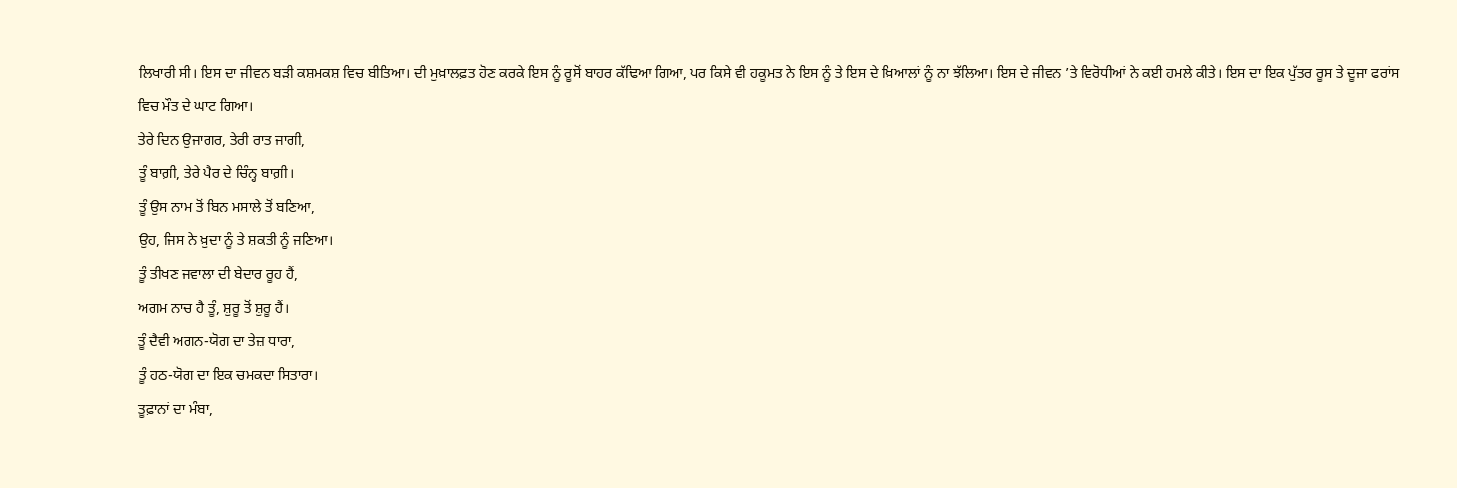ਲਿਖਾਰੀ ਸੀ। ਇਸ ਦਾ ਜੀਵਨ ਬੜੀ ਕਸ਼ਮਕਸ਼ ਵਿਚ ਬੀਤਿਆ। ਦੀ ਮੁਖ਼ਾਲਫ਼ਤ ਹੋਣ ਕਰਕੇ ਇਸ ਨੂੰ ਰੂਸੋਂ ਬਾਹਰ ਕੱਢਿਆ ਗਿਆ, ਪਰ ਕਿਸੇ ਵੀ ਹਕੂਮਤ ਨੇ ਇਸ ਨੂੰ ਤੇ ਇਸ ਦੇ ਖ਼ਿਆਲਾਂ ਨੂੰ ਨਾ ਝੱਲਿਆ। ਇਸ ਦੇ ਜੀਵਨ ’ਤੇ ਵਿਰੋਧੀਆਂ ਨੇ ਕਈ ਹਮਲੇ ਕੀਤੇ। ਇਸ ਦਾ ਇਕ ਪੁੱਤਰ ਰੂਸ ਤੇ ਦੂਜਾ ਫਰਾਂਸ ਵਿਚ ਮੌਤ ਦੇ ਘਾਟ ਗਿਆ।
ਤੇਰੇ ਦਿਨ ਉਜਾਗਰ, ਤੇਰੀ ਰਾਤ ਜਾਗੀ,
ਤੂੰ ਬਾਗ਼ੀ, ਤੇਰੇ ਪੈਰ ਦੇ ਚਿੰਨ੍ਹ ਬਾਗ਼ੀ।
ਤੂੰ ਉਸ ਨਾਮ ਤੋਂ ਬਿਨ ਮਸਾਲੇ ਤੋਂ ਬਣਿਆ,
ਉਹ, ਜਿਸ ਨੇ ਖ਼ੁਦਾ ਨੂੰ ਤੇ ਸ਼ਕਤੀ ਨੂੰ ਜਣਿਆ।
ਤੂੰ ਤੀਖਣ ਜਵਾਲਾ ਦੀ ਬੇਦਾਰ ਰੂਹ ਹੈਂ,
ਅਗਮ ਨਾਚ ਹੈ ਤੂੰ, ਸ਼ੁਰੂ ਤੋਂ ਸ਼ੁਰੂ ਹੈਂ।
ਤੂੰ ਦੈਵੀ ਅਗਨ-ਯੋਗ ਦਾ ਤੇਜ਼ ਧਾਰਾ,
ਤੂੰ ਹਠ-ਯੋਗ ਦਾ ਇਕ ਚਮਕਦਾ ਸਿਤਾਰਾ।
ਤੂਫ਼ਾਨਾਂ ਦਾ ਮੰਬਾ,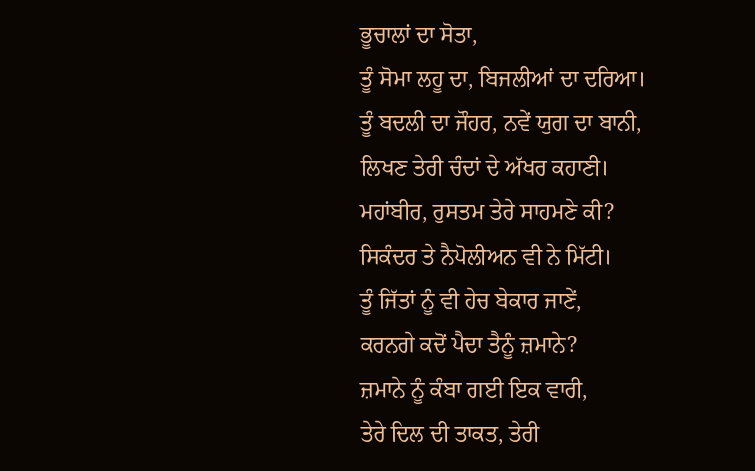ਭੂਚਾਲਾਂ ਦਾ ਸੋਤਾ,
ਤੂੰ ਸੋਮਾ ਲਹੂ ਦਾ, ਬਿਜਲੀਆਂ ਦਾ ਦਰਿਆ।
ਤੂੰ ਬਦਲੀ ਦਾ ਜੌਹਰ, ਨਵੇਂ ਯੁਗ ਦਾ ਬਾਨੀ,
ਲਿਖਣ ਤੇਰੀ ਚੰਦਾਂ ਦੇ ਅੱਖਰ ਕਹਾਣੀ।
ਮਹਾਂਬੀਰ, ਰੁਸਤਮ ਤੇਰੇ ਸਾਹਮਣੇ ਕੀ?
ਸਿਕੰਦਰ ਤੇ ਨੈਪੋਲੀਅਨ ਵੀ ਨੇ ਮਿੱਟੀ।
ਤੂੰ ਜਿੱਤਾਂ ਨੂੰ ਵੀ ਹੇਚ ਬੇਕਾਰ ਜਾਣੇਂ,
ਕਰਨਗੇ ਕਦੋਂ ਪੈਦਾ ਤੈਨੂੰ ਜ਼ਮਾਨੇ?
ਜ਼ਮਾਨੇ ਨੂੰ ਕੰਬਾ ਗਈ ਇਕ ਵਾਰੀ,
ਤੇਰੇ ਦਿਲ ਦੀ ਤਾਕਤ, ਤੇਰੀ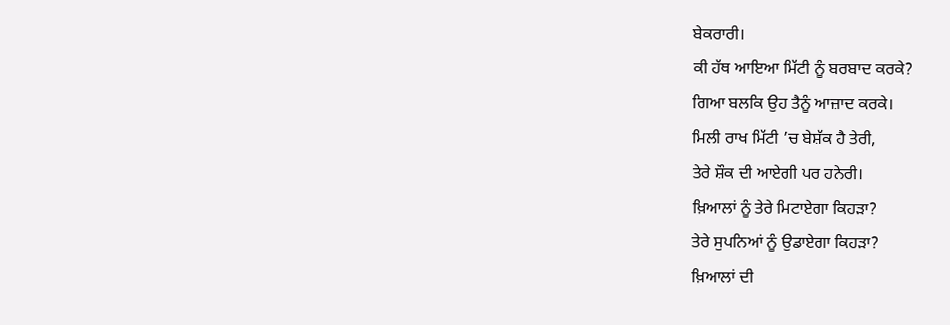ਬੇਕਰਾਰੀ।
ਕੀ ਹੱਥ ਆਇਆ ਮਿੱਟੀ ਨੂੰ ਬਰਬਾਦ ਕਰਕੇ?
ਗਿਆ ਬਲਕਿ ਉਹ ਤੈਨੂੰ ਆਜ਼ਾਦ ਕਰਕੇ।
ਮਿਲੀ ਰਾਖ ਮਿੱਟੀ ’ਚ ਬੇਸ਼ੱਕ ਹੈ ਤੇਰੀ,
ਤੇਰੇ ਸ਼ੌਕ ਦੀ ਆਏਗੀ ਪਰ ਹਨੇਰੀ।
ਖ਼ਿਆਲਾਂ ਨੂੰ ਤੇਰੇ ਮਿਟਾਏਗਾ ਕਿਹੜਾ?
ਤੇਰੇ ਸੁਪਨਿਆਂ ਨੂੰ ਉਡਾਏਗਾ ਕਿਹੜਾ?
ਖ਼ਿਆਲਾਂ ਦੀ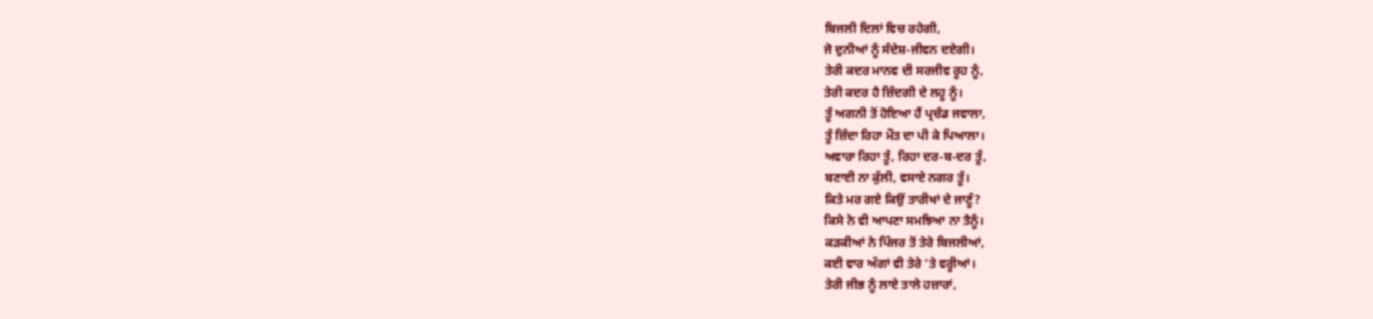ਬਿਜਲੀ ਦਿਲਾਂ ਵਿਚ ਰਹੇਗੀ,
ਜੋ ਦੁਨੀਆਂ ਨੂੰ ਸੰਦੇਸ਼-ਜੀਵਨ ਦਏਗੀ।
ਤੇਰੀ ਕਦਰ ਮਾਨਵ ਦੀ ਸਰਜੀਵ ਰੂਹ ਨੂੰ,
ਤੇਰੀ ਕਦਰ ਹੈ ਜ਼ਿੰਦਗੀ ਦੇ ਲਹੂ ਨੂੰ।
ਤੂੰ ਅਗਨੀ ਤੋਂ ਹੋਇਆ ਹੈਂ ਪ੍ਰਚੰਡ ਜਵਾਲਾ,
ਤੂੰ ਜ਼ਿੰਦਾ ਰਿਹਾ ਮੌਤ ਦਾ ਪੀ ਕੇ ਪਿਆਲਾ।
ਅਵਾਰਾ ਰਿਹਾ ਤੂੰ, ਰਿਹਾ ਦਰ-ਬ-ਦਰ ਤੂੰ,
ਬਣਾਈ ਨਾ ਕੁੱਲੀ, ਵਸਾਏ ਨਗਰ ਤੂੰ।
ਕਿਤੇ ਮਰ ਗਏ ਕਿਉਂ ਤਾਰੀਖਾਂ ਦੇ ਜਾਣੂੰ?
ਕਿਸੇ ਨੇ ਵੀ ਆਪਣਾ ਸਮਝਿਆ ਨਾ ਤੈਨੂੰ।
ਕੜਕੀਆਂ ਨੇ ਪਿੰਜਰ ਤੋਂ ਤੇਰੇ ਬਿਜਲੀਆਂ,
ਕਈ ਵਾਰ ਅੱਗਾਂ ਵੀ ਤੇਰੇ ’ਤੇ ਵਰ੍ਹੀਆਂ।
ਤੇਰੀ ਜੀਭ ਨੂੰ ਲਾਏ ਤਾਲੇ ਹਜ਼ਾਰਾਂ,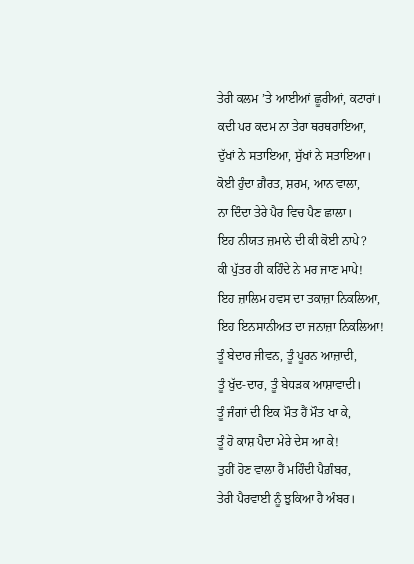ਤੇਰੀ ਕਲਮ ’ਤੇ ਆਈਆਂ ਛੂਰੀਆਂ, ਕਟਾਰਾਂ।
ਕਦੀ ਪਰ ਕਦਮ ਨਾ ਤੇਰਾ ਥਰਥਰਾਇਆ,
ਦੁੱਖਾਂ ਨੇ ਸਤਾਇਆ, ਸੁੱਖਾਂ ਨੇ ਸਤਾਇਆ।
ਕੋਈ ਹੁੰਦਾ ਗ਼ੈਰਤ, ਸ਼ਰਮ, ਆਨ ਵਾਲਾ,
ਨਾ ਦਿੰਦਾ ਤੇਰੇ ਪੈਰ ਵਿਚ ਪੈਣ ਛਾਲਾ।
ਇਹ ਨੀਯਤ ਜ਼ਮਾਨੇ ਦੀ ਕੀ ਕੋਈ ਨਾਪੇ?
ਕੀ ਪੁੱਤਰ ਹੀ ਕਹਿੰਦੇ ਨੇ ਮਰ ਜਾਣ ਮਾਪੇ!
ਇਹ ਜ਼ਾਲਿਮ ਹਵਸ ਦਾ ਤਕਾਜ਼ਾ ਨਿਕਲਿਆ,
ਇਹ ਇਨਸਾਨੀਅਤ ਦਾ ਜਨਾਜ਼ਾ ਨਿਕਲਿਆ!
ਤੂੰ ਬੇਦਾਰ ਜੀਵਨ, ਤੂੰ ਪੂਰਨ ਆਜ਼ਾਦੀ,
ਤੂੰ ਖੁੱਦ-ਦਾਰ, ਤੂੰ ਬੇਧੜਕ ਆਸ਼ਾਵਾਦੀ।
ਤੂੰ ਜੰਗਾਂ ਦੀ ਇਕ ਮੌਤ ਹੈਂ ਮੌਤ ਖਾ ਕੇ,
ਤੂੰ ਹੋ ਕਾਸ਼ ਪੈਦਾ ਮੇਰੇ ਦੇਸ ਆ ਕੇ!
ਤੁਹੀਂ ਹੋਣ ਵਾਲਾ ਹੈਂ ਮਹਿੰਦੀ ਪੈਗ਼ੰਬਰ,
ਤੇਰੀ ਪੈਰਵਾਈ ਨੂੰ ਝੁਕਿਆ ਹੈ ਅੰਬਰ।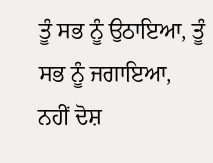ਤੂੰ ਸਭ ਨੂੰ ਉਠਾਇਆ, ਤੂੰ ਸਭ ਨੂੰ ਜਗਾਇਆ,
ਨਹੀਂ ਦੋਸ਼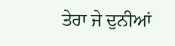ਤੇਰਾ ਜੇ ਦੁਨੀਆਂ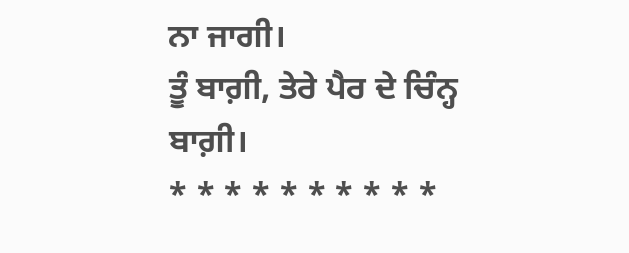ਨਾ ਜਾਗੀ।
ਤੂੰ ਬਾਗ਼ੀ, ਤੇਰੇ ਪੈਰ ਦੇ ਚਿੰਨ੍ਹ ਬਾਗ਼ੀ।
* * * * * * * * * *